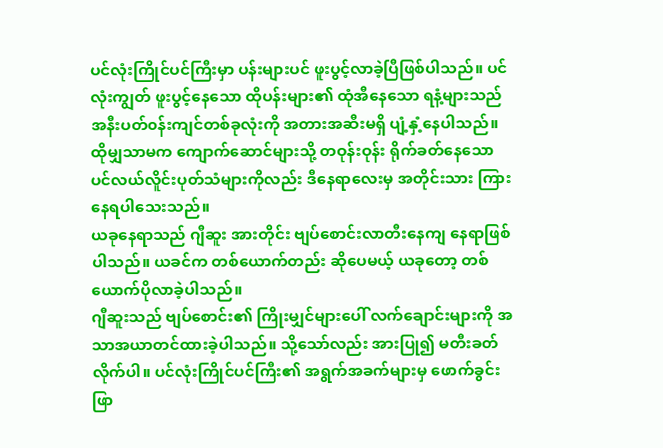ပင်လုံးကြိုင်ပင်ကြီးမှာ ပန်းများပင် ဖူးပွင့်လာခဲ့ပြီဖြစ်ပါသည်။ ပင်လုံးကျွတ် ဖူးပွင့်နေသော ထိုပန်းများ၏ ထုံအီနေသော ရနံ့များသည် အနီးပတ်၀န်းကျင်တစ်ခုလုံးကို အတားအဆီးမရှိ ပျံ့နှံ့နေပါသည်။ ထိုမျှသာမက ကျောက်ဆောင်များသို့ တဝုန်းဝုန်း ရိုက်ခတ်နေသော ပင်လယ်လိူင်းပုတ်သံများကိုလည်း ဒီနေရာလေးမှ အတိုင်းသား ကြားနေရပါသေးသည်။
ယခုနေရာသည် ဂျီဆူး အားတိုင်း ဗျပ်စောင်းလာတီးနေကျ နေရာဖြစ်ပါသည်။ ယခင်က တစ်ယောက်တည်း ဆိုပေမယ့် ယခုတော့ တစ်ယောက်ပိုလာခဲ့ပါသည်။
ဂျီဆူးသည် ဗျပ်စောင်း၏ ကြိုးမျှင်များပေါ် လက်ချောင်းများကို အသာအယာတင်ထားခဲ့ပါသည်။ သို့သော်လည်း အားပြု၍ မတီးခတ်လိုက်ပါ။ ပင်လုံးကြိုင်ပင်ကြီး၏ အရွက်အခက်များမှ ဖောက်ခွင်းဖြာ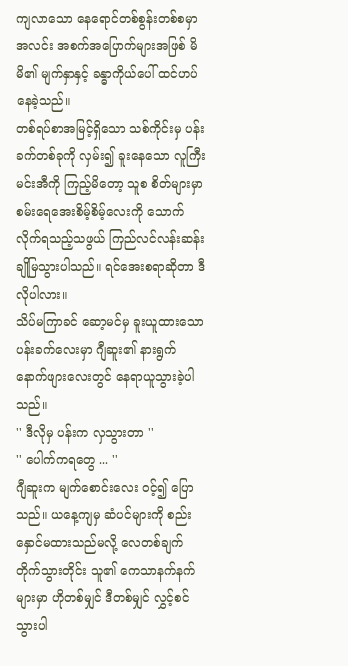ကျလာသော နေရောင်တစ်စွန်းတစ်စမှာ အလင်း အစက်အပြောက်များအဖြစ် မိမိ၏ မျက်နှာနှင့် ခန္ဓာကိုယ်ပေါ် ထင်ဟပ်နေခဲ့သည်။
တစ်ရပ်စာအမြင့်ရှိသော သစ်ကိုင်းမှ ပန်းခက်တစ်ခုကို လှမ်း၍ ခူးနေသော လူကြီးမင်းအီကို ကြည့်မိတော့ သူစ စိတ်များမှာ စမ်းရေအေးစိမ့်စိမ့်လေးကို သောက်လိုက်ရသည့်သဖွယ် ကြည်လင်လန်းဆန်း ချိုမြသွားပါသည်။ ရင်အေးစရာဆိုတာ ဒီလိုပါလား။
သိပ်မကြာခင် ဆော့မင်မှ ခူးယူထားသော ပန်းခက်လေးမှာ ဂျီဆူး၏ နားရွက်နောက်ဖျားလေးတွင် နေရာယူသွားခဲ့ပါသည်။
'' ဒီလိုမှ ပန်းက လှသွားတာ ''
'' ပေါက်ကရတွေ ... ''
ဂျီဆူးက မျက်စောင်းလေး ၀င့်၍ ပြောသည်။ ယနေ့ကျမှ ဆံပင်များကို စည်းနှောင်မထားသည်မလို့ လေတစ်ချက်တိုက်သွားတိုင်း သူ၏ ကေသာနက်နက်များမှာ ဟိုတစ်မျှင် ဒီတစ်မျှင် လွှင့်စင်သွားပါ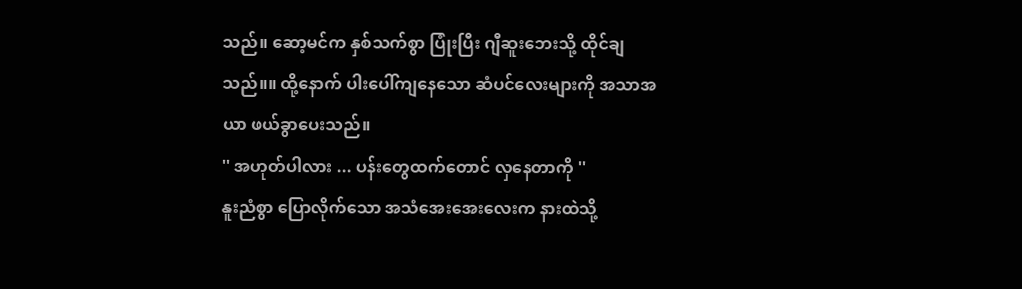သည်။ ဆော့မင်က နှစ်သက်စွာ ပြုံးပြီး ဂျီဆူးဘေးသို့ ထိုင်ချသည်။။ ထို့နောက် ပါးပေါ်ကျနေသော ဆံပင်လေးများကို အသာအယာ ဖယ်ခွာပေးသည်။
'' အဟုတ်ပါလား ... ပန်းတွေထက်တောင် လှနေတာကို ''
နူးညံစွာ ပြောလိုက်သော အသံအေးအေးလေးက နားထဲသို့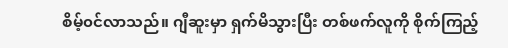စိမ့်၀င်လာသည်။ ဂျီဆူးမှာ ရှက်မိသွားပြီး တစ်ဖက်လူကို စိုက်ကြည့်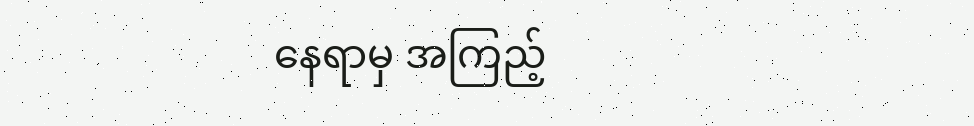နေရာမှ အကြည့်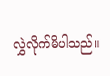လွှဲလိုက်မိပါသည်။